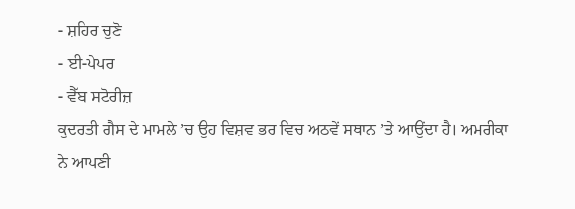- ਸ਼ਹਿਰ ਚੁਣੋ
- ਈ-ਪੇਪਰ
- ਵੈੱਬ ਸਟੋਰੀਜ਼
ਕੁਦਰਤੀ ਗੈਸ ਦੇ ਮਾਮਲੇ ’ਚ ਉਹ ਵਿਸ਼ਵ ਭਰ ਵਿਚ ਅਠਵੇਂ ਸਥਾਨ ’ਤੇ ਆਉਂਦਾ ਹੈ। ਅਮਰੀਕਾ ਨੇ ਆਪਣੀ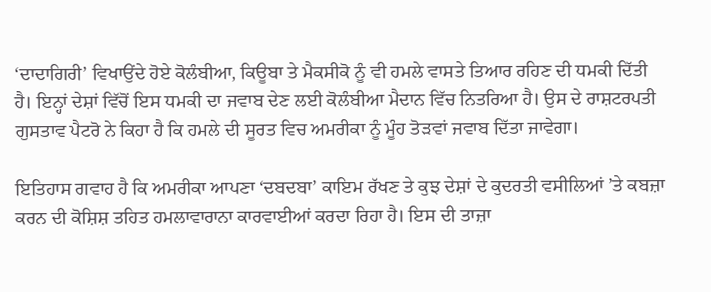‘ਦਾਦਾਗਿਰੀ’ ਵਿਖਾਉਂਦੇ ਹੋਏ ਕੋਲੰਬੀਆ, ਕਿਊਬਾ ਤੇ ਮੈਕਸੀਕੋ ਨੂੰ ਵੀ ਹਮਲੇ ਵਾਸਤੇ ਤਿਆਰ ਰਹਿਣ ਦੀ ਧਮਕੀ ਦਿੱਤੀ ਹੈ। ਇਨ੍ਹਾਂ ਦੇਸ਼ਾਂ ਵਿੱਚੋਂ ਇਸ ਧਮਕੀ ਦਾ ਜਵਾਬ ਦੇਣ ਲਈ ਕੋਲੰਬੀਆ ਮੈਦਾਨ ਵਿੱਚ ਨਿਤਰਿਆ ਹੈ। ਉਸ ਦੇ ਰਾਸ਼ਟਰਪਤੀ ਗੁਸਤਾਵ ਪੈਟਰੋ ਨੇ ਕਿਹਾ ਹੈ ਕਿ ਹਮਲੇ ਦੀ ਸੂਰਤ ਵਿਚ ਅਮਰੀਕਾ ਨੂੰ ਮੂੰਹ ਤੋੜਵਾਂ ਜਵਾਬ ਦਿੱਤਾ ਜਾਵੇਗਾ।

ਇਤਿਹਾਸ ਗਵਾਹ ਹੈ ਕਿ ਅਮਰੀਕਾ ਆਪਣਾ ‘ਦਬਦਬਾ’ ਕਾਇਮ ਰੱਖਣ ਤੇ ਕੁਝ ਦੇਸ਼ਾਂ ਦੇ ਕੁਦਰਤੀ ਵਸੀਲਿਆਂ ’ਤੇ ਕਬਜ਼ਾ ਕਰਨ ਦੀ ਕੋਸ਼ਿਸ਼ ਤਹਿਤ ਹਮਲਾਵਾਰਾਨਾ ਕਾਰਵਾਈਆਂ ਕਰਦਾ ਰਿਹਾ ਹੈ। ਇਸ ਦੀ ਤਾਜ਼ਾ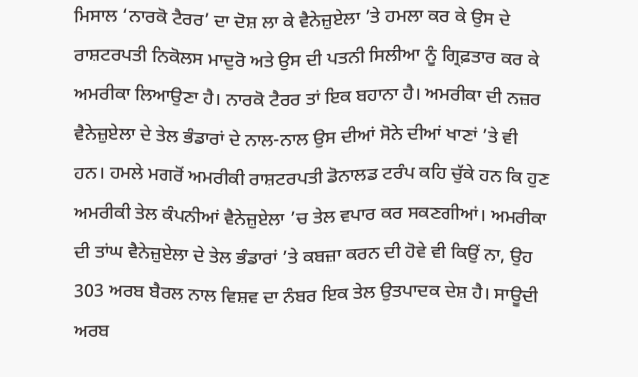ਮਿਸਾਲ ‘ਨਾਰਕੋ ਟੈਰਰ’ ਦਾ ਦੋਸ਼ ਲਾ ਕੇ ਵੈਨੇਜ਼ੁਏਲਾ ’ਤੇ ਹਮਲਾ ਕਰ ਕੇ ਉਸ ਦੇ ਰਾਸ਼ਟਰਪਤੀ ਨਿਕੋਲਸ ਮਾਦੁਰੋ ਅਤੇ ਉਸ ਦੀ ਪਤਨੀ ਸਿਲੀਆ ਨੂੰ ਗ੍ਰਿਫ਼ਤਾਰ ਕਰ ਕੇ ਅਮਰੀਕਾ ਲਿਆਉਣਾ ਹੈ। ਨਾਰਕੋ ਟੈਰਰ ਤਾਂ ਇਕ ਬਹਾਨਾ ਹੈ। ਅਮਰੀਕਾ ਦੀ ਨਜ਼ਰ ਵੈਨੇਜ਼ੁਏਲਾ ਦੇ ਤੇਲ ਭੰਡਾਰਾਂ ਦੇ ਨਾਲ-ਨਾਲ ਉਸ ਦੀਆਂ ਸੋਨੇ ਦੀਆਂ ਖਾਣਾਂ ’ਤੇ ਵੀ ਹਨ। ਹਮਲੇ ਮਗਰੋਂ ਅਮਰੀਕੀ ਰਾਸ਼ਟਰਪਤੀ ਡੋਨਾਲਡ ਟਰੰਪ ਕਹਿ ਚੁੱਕੇ ਹਨ ਕਿ ਹੁਣ ਅਮਰੀਕੀ ਤੇਲ ਕੰਪਨੀਆਂ ਵੈਨੇਜ਼ੁਏਲਾ ’ਚ ਤੇਲ ਵਪਾਰ ਕਰ ਸਕਣਗੀਆਂ। ਅਮਰੀਕਾ ਦੀ ਤਾਂਘ ਵੈਨੇਜ਼ੁਏਲਾ ਦੇ ਤੇਲ ਭੰਡਾਰਾਂ ’ਤੇ ਕਬਜ਼ਾ ਕਰਨ ਦੀ ਹੋਵੇ ਵੀ ਕਿਉਂ ਨਾ, ਉਹ 303 ਅਰਬ ਬੈਰਲ ਨਾਲ ਵਿਸ਼ਵ ਦਾ ਨੰਬਰ ਇਕ ਤੇਲ ਉਤਪਾਦਕ ਦੇਸ਼ ਹੈ। ਸਾਊਦੀ ਅਰਬ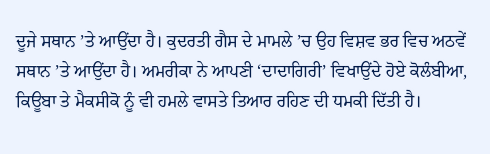ਦੂਜੇ ਸਥਾਨ ’ਤੇ ਆਉਂਦਾ ਹੈ। ਕੁਦਰਤੀ ਗੈਸ ਦੇ ਮਾਮਲੇ ’ਚ ਉਹ ਵਿਸ਼ਵ ਭਰ ਵਿਚ ਅਠਵੇਂ ਸਥਾਨ ’ਤੇ ਆਉਂਦਾ ਹੈ। ਅਮਰੀਕਾ ਨੇ ਆਪਣੀ ‘ਦਾਦਾਗਿਰੀ’ ਵਿਖਾਉਂਦੇ ਹੋਏ ਕੋਲੰਬੀਆ, ਕਿਊਬਾ ਤੇ ਮੈਕਸੀਕੋ ਨੂੰ ਵੀ ਹਮਲੇ ਵਾਸਤੇ ਤਿਆਰ ਰਹਿਣ ਦੀ ਧਮਕੀ ਦਿੱਤੀ ਹੈ।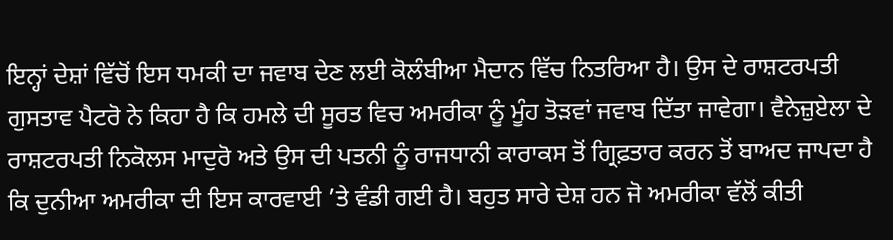ਇਨ੍ਹਾਂ ਦੇਸ਼ਾਂ ਵਿੱਚੋਂ ਇਸ ਧਮਕੀ ਦਾ ਜਵਾਬ ਦੇਣ ਲਈ ਕੋਲੰਬੀਆ ਮੈਦਾਨ ਵਿੱਚ ਨਿਤਰਿਆ ਹੈ। ਉਸ ਦੇ ਰਾਸ਼ਟਰਪਤੀ ਗੁਸਤਾਵ ਪੈਟਰੋ ਨੇ ਕਿਹਾ ਹੈ ਕਿ ਹਮਲੇ ਦੀ ਸੂਰਤ ਵਿਚ ਅਮਰੀਕਾ ਨੂੰ ਮੂੰਹ ਤੋੜਵਾਂ ਜਵਾਬ ਦਿੱਤਾ ਜਾਵੇਗਾ। ਵੈਨੇਜ਼ੁਏਲਾ ਦੇ ਰਾਸ਼ਟਰਪਤੀ ਨਿਕੋਲਸ ਮਾਦੁਰੋ ਅਤੇ ਉਸ ਦੀ ਪਤਨੀ ਨੂੰ ਰਾਜਧਾਨੀ ਕਾਰਾਕਸ ਤੋਂ ਗ੍ਰਿਫ਼ਤਾਰ ਕਰਨ ਤੋਂ ਬਾਅਦ ਜਾਪਦਾ ਹੈ ਕਿ ਦੁਨੀਆ ਅਮਰੀਕਾ ਦੀ ਇਸ ਕਾਰਵਾਈ ’ਤੇ ਵੰਡੀ ਗਈ ਹੈ। ਬਹੁਤ ਸਾਰੇ ਦੇਸ਼ ਹਨ ਜੋ ਅਮਰੀਕਾ ਵੱਲੋਂ ਕੀਤੀ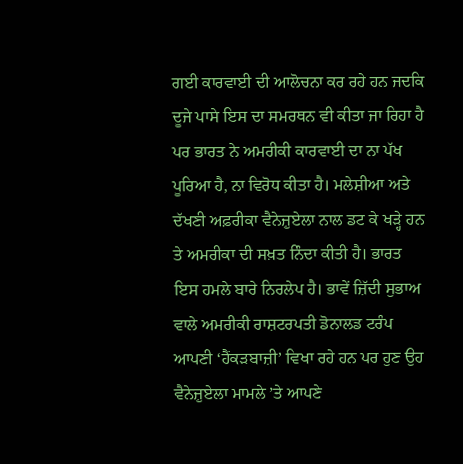ਗਈ ਕਾਰਵਾਈ ਦੀ ਆਲੋਚਨਾ ਕਰ ਰਹੇ ਹਨ ਜਦਕਿ ਦੂਜੇ ਪਾਸੇ ਇਸ ਦਾ ਸਮਰਥਨ ਵੀ ਕੀਤਾ ਜਾ ਰਿਹਾ ਹੈ ਪਰ ਭਾਰਤ ਨੇ ਅਮਰੀਕੀ ਕਾਰਵਾਈ ਦਾ ਨਾ ਪੱਖ ਪੂਰਿਆ ਹੈ, ਨਾ ਵਿਰੋਧ ਕੀਤਾ ਹੈ। ਮਲੇਸ਼ੀਆ ਅਤੇ ਦੱਖਣੀ ਅਫ਼ਰੀਕਾ ਵੈਨੇਜ਼ੁਏਲਾ ਨਾਲ ਡਟ ਕੇ ਖੜ੍ਹੇ ਹਨ ਤੇ ਅਮਰੀਕਾ ਦੀ ਸਖ਼ਤ ਨਿੰਦਾ ਕੀਤੀ ਹੈ। ਭਾਰਤ ਇਸ ਹਮਲੇ ਬਾਰੇ ਨਿਰਲੇਪ ਹੈ। ਭਾਵੇਂ ਜ਼ਿੱਦੀ ਸੁਭਾਅ ਵਾਲੇ ਅਮਰੀਕੀ ਰਾਸ਼ਟਰਪਤੀ ਡੋਨਾਲਡ ਟਰੰਪ ਆਪਣੀ ‘ਹੈਂਕੜਬਾਜ਼ੀ’ ਵਿਖਾ ਰਹੇ ਹਨ ਪਰ ਹੁਣ ਉਹ ਵੈਨੇਜ਼ੁਏਲਾ ਮਾਮਲੇ ’ਤੇ ਆਪਣੇ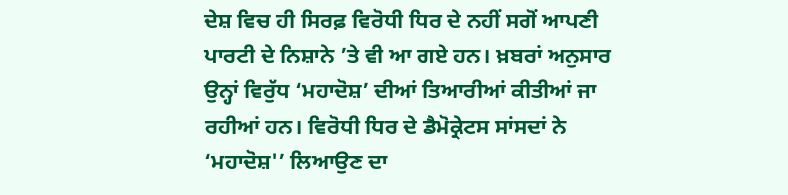ਦੇਸ਼ ਵਿਚ ਹੀ ਸਿਰਫ਼ ਵਿਰੋਧੀ ਧਿਰ ਦੇ ਨਹੀਂ ਸਗੋਂ ਆਪਣੀ ਪਾਰਟੀ ਦੇ ਨਿਸ਼ਾਨੇ ’ਤੇ ਵੀ ਆ ਗਏ ਹਨ। ਖ਼ਬਰਾਂ ਅਨੁਸਾਰ ਉਨ੍ਹਾਂ ਵਿਰੁੱਧ ‘ਮਹਾਦੋਸ਼’ ਦੀਆਂ ਤਿਆਰੀਆਂ ਕੀਤੀਆਂ ਜਾ ਰਹੀਆਂ ਹਨ। ਵਿਰੋਧੀ ਧਿਰ ਦੇ ਡੈਮੋਕ੍ਰੇਟਸ ਸਾਂਸਦਾਂ ਨੇ ‘ਮਹਾਦੋਸ਼'’ ਲਿਆਉਣ ਦਾ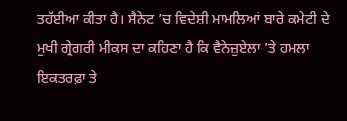ਤਹੱਈਆ ਕੀਤਾ ਹੈ। ਸੈਨੇਟ ’ਚ ਵਿਦੇਸ਼ੀ ਮਾਮਲਿਆਂ ਬਾਰੇ ਕਮੇਟੀ ਦੇ ਮੁਖੀ ਗ੍ਰੇਗਰੀ ਮੀਕਸ ਦਾ ਕਹਿਣਾ ਹੈ ਕਿ ਵੈਨੇਜ਼ੁਏਲਾ ’ਤੇ ਹਮਲਾ ਇਕਤਰਫ਼ਾ ਤੇ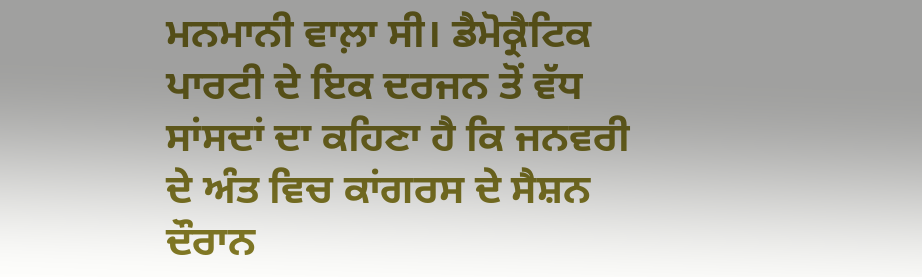ਮਨਮਾਨੀ ਵਾਲ਼ਾ ਸੀ। ਡੈਮੋਕ੍ਰੈਟਿਕ ਪਾਰਟੀ ਦੇ ਇਕ ਦਰਜਨ ਤੋਂ ਵੱਧ ਸਾਂਸਦਾਂ ਦਾ ਕਹਿਣਾ ਹੈ ਕਿ ਜਨਵਰੀ ਦੇ ਅੰਤ ਵਿਚ ਕਾਂਗਰਸ ਦੇ ਸੈਸ਼ਨ ਦੌਰਾਨ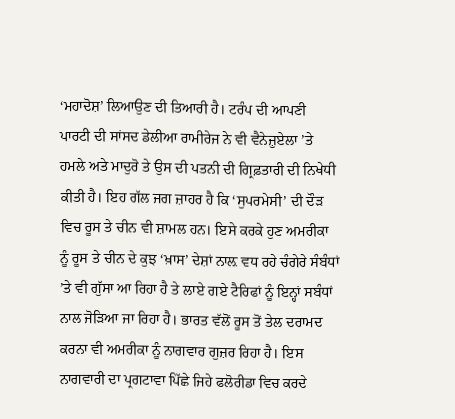‘ਮਹਾਦੋਸ਼’ ਲਿਆਉਣ ਦੀ ਤਿਆਰੀ ਹੈ। ਟਰੰਪ ਦੀ ਆਪਣੀ ਪਾਰਟੀ ਦੀ ਸਾਂਸਦ ਡੇਲੀਆ ਰਾਮੀਰੇਜ ਨੇ ਵੀ ਵੈਨੇਜ਼ੁਏਲਾ ’ਤੇ ਹਮਲੇ ਅਤੇ ਮਾਦੁਰੋ ਤੇ ਉਸ ਦੀ ਪਤਨੀ ਦੀ ਗ੍ਰਿਫ਼ਤਾਰੀ ਦੀ ਨਿਖੇਧੀ ਕੀਤੀ ਹੈ। ਇਹ ਗੱਲ ਜਗ ਜ਼ਾਹਰ ਹੈ ਕਿ ‘ਸੁਪਰਮੇਸੀ’ ਦੀ ਦੌੜ ਵਿਚ ਰੂਸ ਤੇ ਚੀਨ ਵੀ ਸ਼ਾਮਲ ਹਨ। ਇਸੇ ਕਰਕੇ ਹੁਣ ਅਮਰੀਕਾ ਨੂੰ ਰੂਸ ਤੇ ਚੀਨ ਦੇ ਕੁਝ ‘ਖ਼ਾਸ’ ਦੇਸ਼ਾਂ ਨਾਲ਼ ਵਧ ਰਹੇ ਚੰਗੇਰੇ ਸੰਬੰਧਾਂ ’ਤੇ ਵੀ ਗੁੱਸਾ ਆ ਰਿਹਾ ਹੈ ਤੇ ਲਾਏ ਗਏ ਟੈਰਿਫਾਂ ਨੂੰ ਇਨ੍ਹਾਂ ਸਬੰਧਾਂ ਨਾਲ ਜੋੜਿਆ ਜਾ ਰਿਹਾ ਹੈ। ਭਾਰਤ ਵੱਲੋਂ ਰੂਸ ਤੋਂ ਤੇਲ ਦਰਾਮਦ ਕਰਨਾ ਵੀ ਅਮਰੀਕਾ ਨੂੰ ਨਾਗਵਾਰ ਗੁਜ਼ਰ ਰਿਹਾ ਹੈ। ਇਸ ਨਾਗਵਾਰੀ ਦਾ ਪ੍ਰਗਟਾਵਾ ਪਿੱਛੇ ਜਿਹੇ ਫਲੋਰੀਡਾ ਵਿਚ ਕਰਦੇ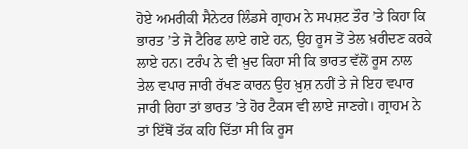ਹੋਏ ਅਮਰੀਕੀ ਸੈਨੇਟਰ ਲਿੰਡਸੇ ਗ੍ਰਾਹਮ ਨੇ ਸਪਸ਼ਟ ਤੌਰ ’ਤੇ ਕਿਹਾ ਕਿ ਭਾਰਤ ’ਤੇ ਜੋ ਟੈਰਿਫ ਲਾਏ ਗਏ ਹਨ, ਉਹ ਰੂਸ ਤੋਂ ਤੇਲ ਖ਼ਰੀਦਣ ਕਰਕੇ ਲਾਏ ਹਨ। ਟਰੰਪ ਨੇ ਵੀ ਖ਼ੁਦ ਕਿਹਾ ਸੀ ਕਿ ਭਾਰਤ ਵੱਲੋਂ ਰੂਸ ਨਾਲ ਤੇਲ ਵਪਾਰ ਜਾਰੀ ਰੱਖਣ ਕਾਰਨ ਉਹ ਖ਼ੁਸ਼ ਨਹੀਂ ਤੇ ਜੇ ਇਹ ਵਪਾਰ ਜਾਰੀ ਰਿਹਾ ਤਾਂ ਭਾਰਤ ’ਤੇ ਹੋਰ ਟੈਕਸ ਵੀ ਲਾਏ ਜਾਣਗੇ। ਗ੍ਰਾਹਮ ਨੇ ਤਾਂ ਇੱਥੋਂ ਤੱਕ ਕਹਿ ਦਿੱਤਾ ਸੀ ਕਿ ਰੂਸ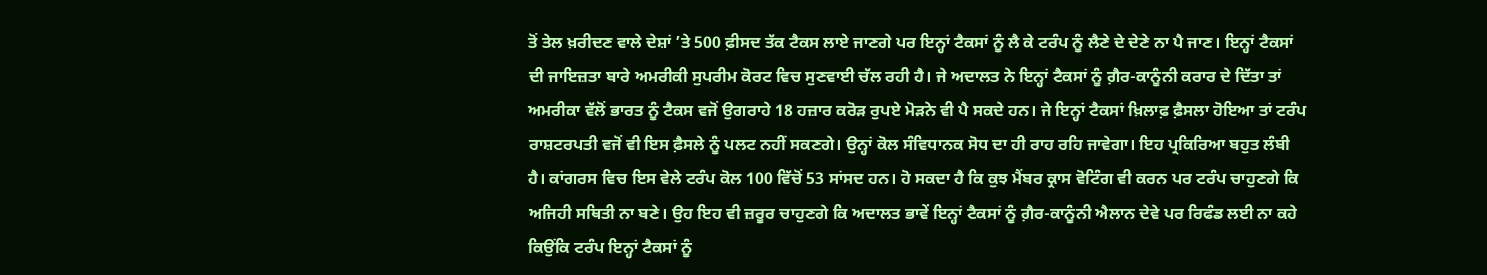ਤੋਂ ਤੇਲ ਖ਼ਰੀਦਣ ਵਾਲੇ ਦੇਸ਼ਾਂ ’ਤੇ 500 ਫ਼ੀਸਦ ਤੱਕ ਟੈਕਸ ਲਾਏ ਜਾਣਗੇ ਪਰ ਇਨ੍ਹਾਂ ਟੈਕਸਾਂ ਨੂੰ ਲੈ ਕੇ ਟਰੰਪ ਨੂੰ ਲੈਣੇ ਦੇ ਦੇਣੇ ਨਾ ਪੈ ਜਾਣ। ਇਨ੍ਹਾਂ ਟੈਕਸਾਂ ਦੀ ਜਾਇਜ਼ਤਾ ਬਾਰੇ ਅਮਰੀਕੀ ਸੁਪਰੀਮ ਕੋਰਟ ਵਿਚ ਸੁਣਵਾਈ ਚੱਲ ਰਹੀ ਹੈ। ਜੇ ਅਦਾਲਤ ਨੇ ਇਨ੍ਹਾਂ ਟੈਕਸਾਂ ਨੂੰ ਗ਼ੈਰ-ਕਾਨੂੰਨੀ ਕਰਾਰ ਦੇ ਦਿੱਤਾ ਤਾਂ ਅਮਰੀਕਾ ਵੱਲੋਂ ਭਾਰਤ ਨੂੰ ਟੈਕਸ ਵਜੋਂ ਉਗਰਾਹੇ 18 ਹਜ਼ਾਰ ਕਰੋੜ ਰੁਪਏ ਮੋੜਨੇ ਵੀ ਪੈ ਸਕਦੇ ਹਨ। ਜੇ ਇਨ੍ਹਾਂ ਟੈਕਸਾਂ ਖ਼ਿਲਾਫ਼ ਫ਼ੈਸਲਾ ਹੋਇਆ ਤਾਂ ਟਰੰਪ ਰਾਸ਼ਟਰਪਤੀ ਵਜੋਂ ਵੀ ਇਸ ਫ਼ੈਸਲੇ ਨੂੰ ਪਲਟ ਨਹੀਂ ਸਕਣਗੇ। ਉਨ੍ਹਾਂ ਕੋਲ ਸੰਵਿਧਾਨਕ ਸੋਧ ਦਾ ਹੀ ਰਾਹ ਰਹਿ ਜਾਵੇਗਾ। ਇਹ ਪ੍ਰਕਿਰਿਆ ਬਹੁਤ ਲੰਬੀ ਹੈ। ਕਾਂਗਰਸ ਵਿਚ ਇਸ ਵੇਲੇ ਟਰੰਪ ਕੋਲ 100 ਵਿੱਚੋਂ 53 ਸਾਂਸਦ ਹਨ। ਹੋ ਸਕਦਾ ਹੈ ਕਿ ਕੁਝ ਮੈਂਬਰ ਕ੍ਰਾਸ ਵੋਟਿੰਗ ਵੀ ਕਰਨ ਪਰ ਟਰੰਪ ਚਾਹੁਣਗੇ ਕਿ ਅਜਿਹੀ ਸਥਿਤੀ ਨਾ ਬਣੇ। ਉਹ ਇਹ ਵੀ ਜ਼ਰੂਰ ਚਾਹੁਣਗੇ ਕਿ ਅਦਾਲਤ ਭਾਵੇਂ ਇਨ੍ਹਾਂ ਟੈਕਸਾਂ ਨੂੰ ਗ਼ੈਰ-ਕਾਨੂੰਨੀ ਐਲਾਨ ਦੇਵੇ ਪਰ ਰਿਫੰਡ ਲਈ ਨਾ ਕਹੇ ਕਿਉਂਕਿ ਟਰੰਪ ਇਨ੍ਹਾਂ ਟੈਕਸਾਂ ਨੂੰ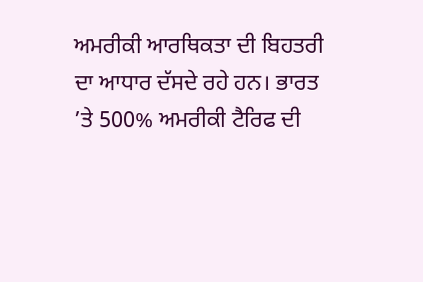ਅਮਰੀਕੀ ਆਰਥਿਕਤਾ ਦੀ ਬਿਹਤਰੀ ਦਾ ਆਧਾਰ ਦੱਸਦੇ ਰਹੇ ਹਨ। ਭਾਰਤ ’ਤੇ 500% ਅਮਰੀਕੀ ਟੈਰਿਫ ਦੀ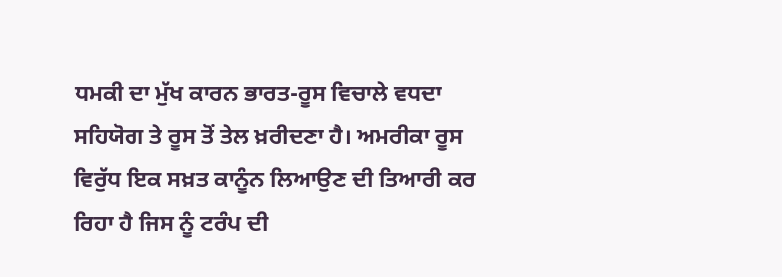ਧਮਕੀ ਦਾ ਮੁੱਖ ਕਾਰਨ ਭਾਰਤ-ਰੂਸ ਵਿਚਾਲੇ ਵਧਦਾ ਸਹਿਯੋਗ ਤੇ ਰੂਸ ਤੋਂ ਤੇਲ ਖ਼ਰੀਦਣਾ ਹੈ। ਅਮਰੀਕਾ ਰੂਸ ਵਿਰੁੱਧ ਇਕ ਸਖ਼ਤ ਕਾਨੂੰਨ ਲਿਆਉਣ ਦੀ ਤਿਆਰੀ ਕਰ ਰਿਹਾ ਹੈ ਜਿਸ ਨੂੰ ਟਰੰਪ ਦੀ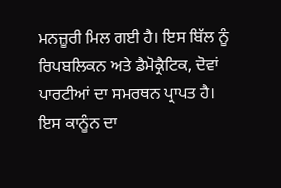ਮਨਜ਼ੂਰੀ ਮਿਲ ਗਈ ਹੈ। ਇਸ ਬਿੱਲ ਨੂੰ ਰਿਪਬਲਿਕਨ ਅਤੇ ਡੈਮੋਕ੍ਰੈਟਿਕ, ਦੋਵਾਂ ਪਾਰਟੀਆਂ ਦਾ ਸਮਰਥਨ ਪ੍ਰਾਪਤ ਹੈ।
ਇਸ ਕਾਨੂੰਨ ਦਾ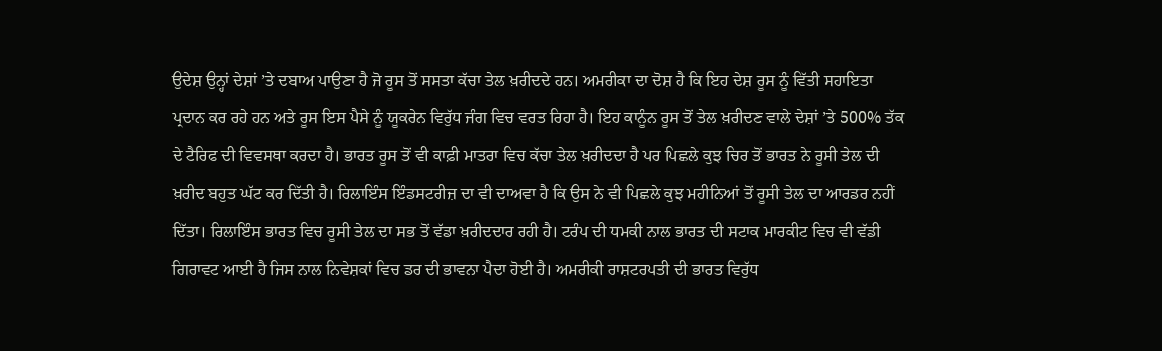ਉਦੇਸ਼ ਉਨ੍ਹਾਂ ਦੇਸ਼ਾਂ ’ਤੇ ਦਬਾਅ ਪਾਉਣਾ ਹੈ ਜੋ ਰੂਸ ਤੋਂ ਸਸਤਾ ਕੱਚਾ ਤੇਲ ਖ਼ਰੀਦਦੇ ਹਨ। ਅਮਰੀਕਾ ਦਾ ਦੋਸ਼ ਹੈ ਕਿ ਇਹ ਦੇਸ਼ ਰੂਸ ਨੂੰ ਵਿੱਤੀ ਸਹਾਇਤਾ ਪ੍ਰਦਾਨ ਕਰ ਰਹੇ ਹਨ ਅਤੇ ਰੂਸ ਇਸ ਪੈਸੇ ਨੂੰ ਯੂਕਰੇਨ ਵਿਰੁੱਧ ਜੰਗ ਵਿਚ ਵਰਤ ਰਿਹਾ ਹੈ। ਇਹ ਕਾਨੂੰਨ ਰੂਸ ਤੋਂ ਤੇਲ ਖ਼ਰੀਦਣ ਵਾਲੇ ਦੇਸ਼ਾਂ ’ਤੇ 500% ਤੱਕ ਦੇ ਟੈਰਿਫ ਦੀ ਵਿਵਸਥਾ ਕਰਦਾ ਹੈ। ਭਾਰਤ ਰੂਸ ਤੋਂ ਵੀ ਕਾਫ਼ੀ ਮਾਤਰਾ ਵਿਚ ਕੱਚਾ ਤੇਲ ਖ਼ਰੀਦਦਾ ਹੈ ਪਰ ਪਿਛਲੇ ਕੁਝ ਚਿਰ ਤੋਂ ਭਾਰਤ ਨੇ ਰੂਸੀ ਤੇਲ ਦੀ ਖ਼ਰੀਦ ਬਹੁਤ ਘੱਟ ਕਰ ਦਿੱਤੀ ਹੈ। ਰਿਲਾਇੰਸ ਇੰਡਸਟਰੀਜ਼ ਦਾ ਵੀ ਦਾਅਵਾ ਹੈ ਕਿ ਉਸ ਨੇ ਵੀ ਪਿਛਲੇ ਕੁਝ ਮਹੀਨਿਆਂ ਤੋਂ ਰੂਸੀ ਤੇਲ ਦਾ ਆਰਡਰ ਨਹੀਂ ਦਿੱਤਾ। ਰਿਲਾਇੰਸ ਭਾਰਤ ਵਿਚ ਰੂਸੀ ਤੇਲ ਦਾ ਸਭ ਤੋਂ ਵੱਡਾ ਖ਼ਰੀਦਦਾਰ ਰਹੀ ਹੈ। ਟਰੰਪ ਦੀ ਧਮਕੀ ਨਾਲ ਭਾਰਤ ਦੀ ਸਟਾਕ ਮਾਰਕੀਟ ਵਿਚ ਵੀ ਵੱਡੀ ਗਿਰਾਵਟ ਆਈ ਹੈ ਜਿਸ ਨਾਲ ਨਿਵੇਸ਼ਕਾਂ ਵਿਚ ਡਰ ਦੀ ਭਾਵਨਾ ਪੈਦਾ ਹੋਈ ਹੈ। ਅਮਰੀਕੀ ਰਾਸ਼ਟਰਪਤੀ ਦੀ ਭਾਰਤ ਵਿਰੁੱਧ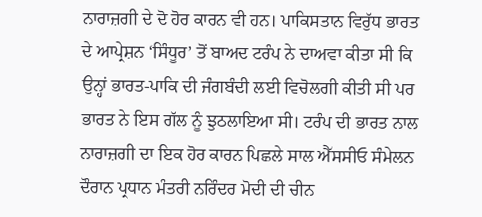ਨਾਰਾਜ਼ਗੀ ਦੇ ਦੋ ਹੋਰ ਕਾਰਨ ਵੀ ਹਨ। ਪਾਕਿਸਤਾਨ ਵਿਰੁੱਧ ਭਾਰਤ ਦੇ ਆਪ੍ਰੇਸ਼ਨ ‘ਸਿੰਧੂਰ’ ਤੋਂ ਬਾਅਦ ਟਰੰਪ ਨੇ ਦਾਅਵਾ ਕੀਤਾ ਸੀ ਕਿ ਉਨ੍ਹਾਂ ਭਾਰਤ-ਪਾਕਿ ਦੀ ਜੰਗਬੰਦੀ ਲਈ ਵਿਚੋਲਗੀ ਕੀਤੀ ਸੀ ਪਰ ਭਾਰਤ ਨੇ ਇਸ ਗੱਲ ਨੂੰ ਝੁਠਲਾਇਆ ਸੀ। ਟਰੰਪ ਦੀ ਭਾਰਤ ਨਾਲ ਨਾਰਾਜ਼ਗੀ ਦਾ ਇਕ ਹੋਰ ਕਾਰਨ ਪਿਛਲੇ ਸਾਲ ਐੱਸਸੀਓ ਸੰਮੇਲਨ ਦੌਰਾਨ ਪ੍ਰਧਾਨ ਮੰਤਰੀ ਨਰਿੰਦਰ ਮੋਦੀ ਦੀ ਚੀਨ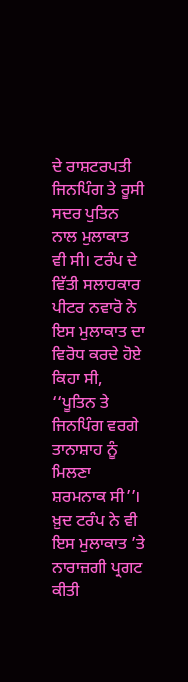ਦੇ ਰਾਸ਼ਟਰਪਤੀ ਜਿਨਪਿੰਗ ਤੇ ਰੂਸੀ ਸਦਰ ਪੁਤਿਨ ਨਾਲ ਮੁਲਾਕਾਤ ਵੀ ਸੀ। ਟਰੰਪ ਦੇ ਵਿੱਤੀ ਸਲਾਹਕਾਰ ਪੀਟਰ ਨਵਾਰੋ ਨੇ ਇਸ ਮੁਲਾਕਾਤ ਦਾ ਵਿਰੋਧ ਕਰਦੇ ਹੋਏ ਕਿਹਾ ਸੀ, ‘‘ਪੂਤਿਨ ਤੇ ਜਿਨਪਿੰਗ ਵਰਗੇ ਤਾਨਾਸ਼ਾਹ ਨੂੰ ਮਿਲਣਾ ਸ਼ਰਮਨਾਕ ਸੀ’’। ਖ਼ੁਦ ਟਰੰਪ ਨੇ ਵੀ ਇਸ ਮੁਲਾਕਾਤ ’ਤੇ ਨਾਰਾਜ਼ਗੀ ਪ੍ਰਗਟ ਕੀਤੀ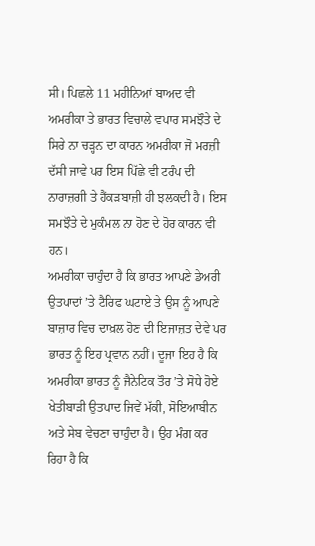ਸੀ। ਪਿਛਲੇ 11 ਮਹੀਨਿਆਂ ਬਾਅਦ ਵੀ ਅਮਰੀਕਾ ਤੇ ਭਾਰਤ ਵਿਚਾਲੇ ਵਪਾਰ ਸਮਝੌਤੇ ਦੇ ਸਿਰੇ ਨਾ ਚੜ੍ਹਨ ਦਾ ਕਾਰਨ ਅਮਰੀਕਾ ਜੋ ਮਰਜ਼ੀ ਦੱਸੀ ਜਾਵੇ ਪਰ ਇਸ ਪਿੱਛੇ ਵੀ ਟਰੰਪ ਦੀ ਨਾਰਾਜ਼ਗੀ ਤੇ ਹੈਂਕੜਬਾਜ਼ੀ ਹੀ ਝਲਕਦੀ ਹੈ। ਇਸ ਸਮਝੌਤੇ ਦੇ ਮੁਕੰਮਲ ਨਾ ਹੋਣ ਦੇ ਹੋਰ ਕਾਰਨ ਵੀ ਹਨ।
ਅਮਰੀਕਾ ਚਾਹੁੰਦਾ ਹੈ ਕਿ ਭਾਰਤ ਆਪਣੇ ਡੇਅਰੀ ਉਤਪਾਦਾਂ ’ਤੇ ਟੈਰਿਫ ਘਟਾਏ ਤੇ ਉਸ ਨੂੰ ਆਪਣੇ ਬਾਜ਼ਾਰ ਵਿਚ ਦਾਖ਼ਲ ਹੋਣ ਦੀ ਇਜਾਜ਼ਤ ਦੇਵੇ ਪਰ ਭਾਰਤ ਨੂੰ ਇਹ ਪ੍ਰਵਾਨ ਨਹੀਂ। ਦੂਜਾ ਇਹ ਹੈ ਕਿ ਅਮਰੀਕਾ ਭਾਰਤ ਨੂੰ ਜੈਨੇਟਿਕ ਤੌਰ ’ਤੇ ਸੋਧੇ ਹੋਏ ਖੇਤੀਬਾੜੀ ਉਤਪਾਦ ਜਿਵੇਂ ਮੱਕੀ, ਸੋਇਆਬੀਨ ਅਤੇ ਸੇਬ ਵੇਚਣਾ ਚਾਹੁੰਦਾ ਹੈ। ਉਹ ਮੰਗ ਕਰ ਰਿਹਾ ਹੈ ਕਿ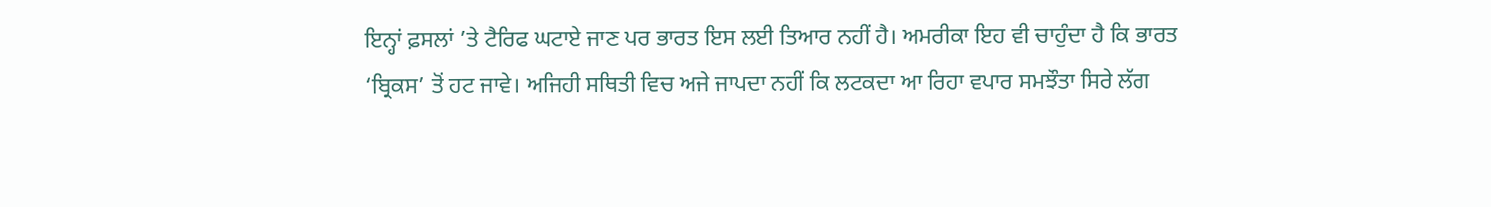ਇਨ੍ਹਾਂ ਫ਼ਸਲਾਂ ’ਤੇ ਟੈਰਿਫ ਘਟਾਏ ਜਾਣ ਪਰ ਭਾਰਤ ਇਸ ਲਈ ਤਿਆਰ ਨਹੀਂ ਹੈ। ਅਮਰੀਕਾ ਇਹ ਵੀ ਚਾਹੁੰਦਾ ਹੈ ਕਿ ਭਾਰਤ ‘ਬ੍ਰਿਕਸ’ ਤੋਂ ਹਟ ਜਾਵੇ। ਅਜਿਹੀ ਸਥਿਤੀ ਵਿਚ ਅਜੇ ਜਾਪਦਾ ਨਹੀਂ ਕਿ ਲਟਕਦਾ ਆ ਰਿਹਾ ਵਪਾਰ ਸਮਝੌਤਾ ਸਿਰੇ ਲੱਗ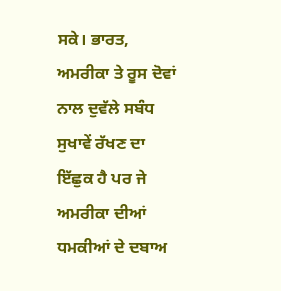ਸਕੇ। ਭਾਰਤ, ਅਮਰੀਕਾ ਤੇ ਰੂਸ ਦੋਵਾਂ ਨਾਲ ਦੁਵੱਲੇ ਸਬੰਧ ਸੁਖਾਵੇਂ ਰੱਖਣ ਦਾ ਇੱਛੁਕ ਹੈ ਪਰ ਜੇ ਅਮਰੀਕਾ ਦੀਆਂ ਧਮਕੀਆਂ ਦੇ ਦਬਾਅ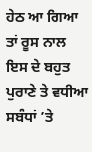ਹੇਠ ਆ ਗਿਆ ਤਾਂ ਰੂਸ ਨਾਲ ਇਸ ਦੇ ਬਹੁਤ ਪੁਰਾਣੇ ਤੇ ਵਧੀਆ ਸਬੰਧਾਂ ’ਤੇ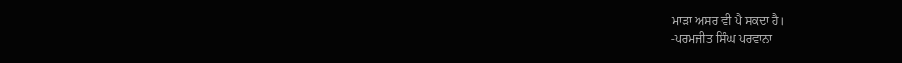ਮਾੜਾ ਅਸਰ ਵੀ ਪੈ ਸਕਦਾ ਹੈ।
-ਪਰਮਜੀਤ ਸਿੰਘ ਪਰਵਾਨਾ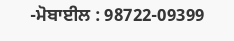-ਮੋਬਾਈਲ : 98722-09399